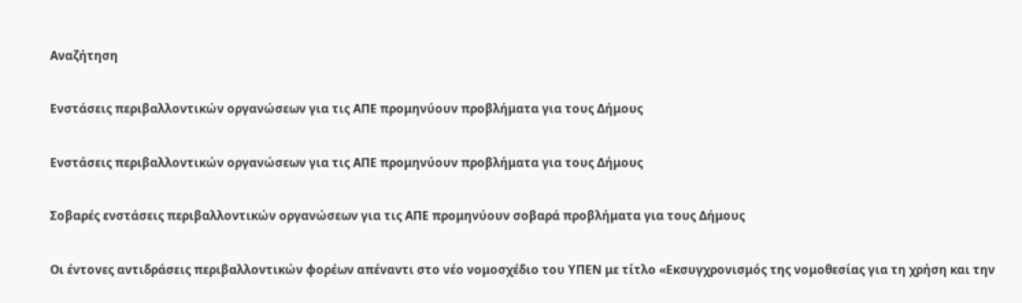Αναζήτηση

Ενστάσεις περιβαλλοντικών οργανώσεων για τις ΑΠΕ προμηνύουν προβλήματα για τους Δήμους

Ενστάσεις περιβαλλοντικών οργανώσεων για τις ΑΠΕ προμηνύουν προβλήματα για τους Δήμους

Σοβαρές ενστάσεις περιβαλλοντικών οργανώσεων για τις ΑΠΕ προμηνύουν σοβαρά προβλήματα για τους Δήμους

Οι έντονες αντιδράσεις περιβαλλοντικών φορέων απέναντι στο νέο νομοσχέδιο του ΥΠΕΝ με τίτλο «Εκσυγχρονισμός της νομοθεσίας για τη χρήση και την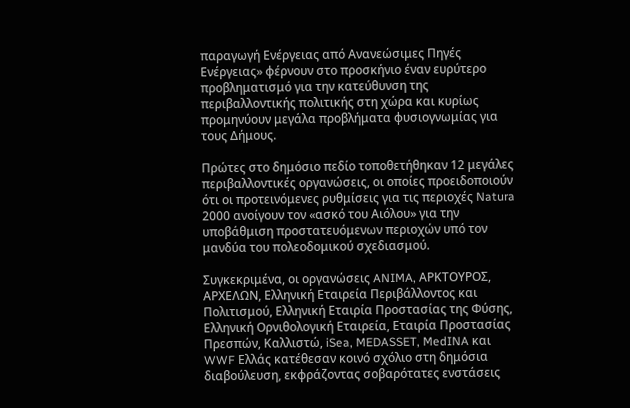παραγωγή Ενέργειας από Ανανεώσιμες Πηγές Ενέργειας» φέρνουν στο προσκήνιο έναν ευρύτερο προβληματισμό για την κατεύθυνση της περιβαλλοντικής πολιτικής στη χώρα και κυρίως προμηνύουν μεγάλα προβλήματα φυσιογνωμίας για τους Δήμους.

Πρώτες στο δημόσιο πεδίο τοποθετήθηκαν 12 μεγάλες περιβαλλοντικές οργανώσεις, οι οποίες προειδοποιούν ότι οι προτεινόμενες ρυθμίσεις για τις περιοχές Natura 2000 ανοίγουν τον «ασκό του Αιόλου» για την υποβάθμιση προστατευόμενων περιοχών υπό τον μανδύα του πολεοδομικού σχεδιασμού.

Συγκεκριμένα, οι οργανώσεις ANIMA, ΑΡΚΤΟΥΡΟΣ, ΑΡΧΕΛΩΝ, Ελληνική Εταιρεία Περιβάλλοντος και Πολιτισμού, Ελληνική Εταιρία Προστασίας της Φύσης, Ελληνική Ορνιθολογική Εταιρεία, Εταιρία Προστασίας Πρεσπών, Καλλιστώ, iSea, MEDASSET, MedINA και WWF Ελλάς κατέθεσαν κοινό σχόλιο στη δημόσια διαβούλευση, εκφράζοντας σοβαρότατες ενστάσεις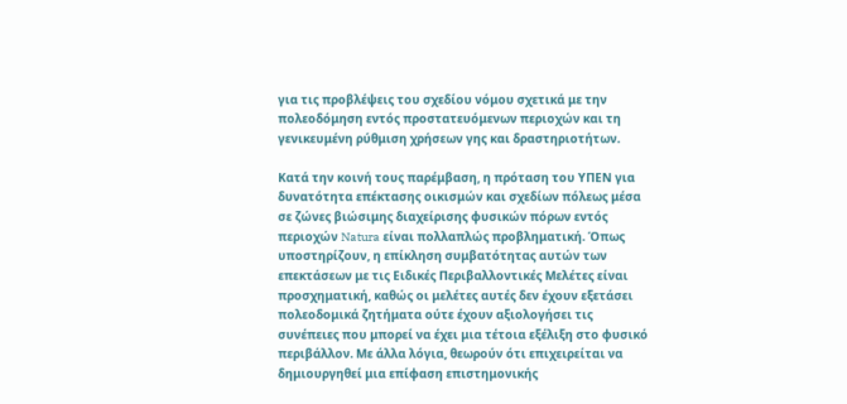για τις προβλέψεις του σχεδίου νόμου σχετικά με την πολεοδόμηση εντός προστατευόμενων περιοχών και τη γενικευμένη ρύθμιση χρήσεων γης και δραστηριοτήτων.

Κατά την κοινή τους παρέμβαση, η πρόταση του ΥΠΕΝ για δυνατότητα επέκτασης οικισμών και σχεδίων πόλεως μέσα σε ζώνες βιώσιμης διαχείρισης φυσικών πόρων εντός περιοχών Natura είναι πολλαπλώς προβληματική. Όπως υποστηρίζουν, η επίκληση συμβατότητας αυτών των επεκτάσεων με τις Ειδικές Περιβαλλοντικές Μελέτες είναι προσχηματική, καθώς οι μελέτες αυτές δεν έχουν εξετάσει πολεοδομικά ζητήματα ούτε έχουν αξιολογήσει τις συνέπειες που μπορεί να έχει μια τέτοια εξέλιξη στο φυσικό περιβάλλον. Με άλλα λόγια, θεωρούν ότι επιχειρείται να δημιουργηθεί μια επίφαση επιστημονικής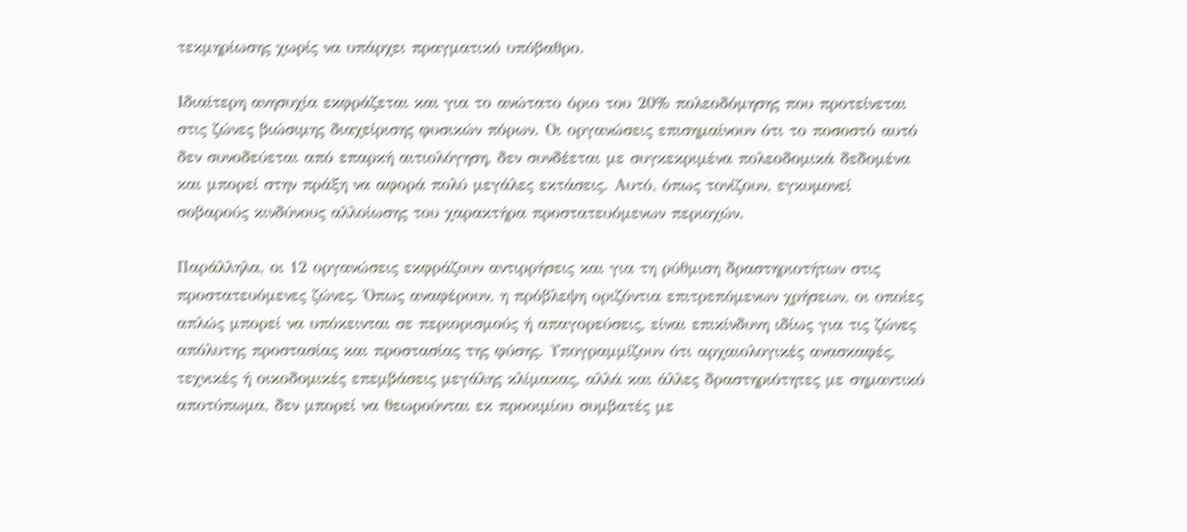τεκμηρίωσης χωρίς να υπάρχει πραγματικό υπόβαθρο.

Ιδιαίτερη ανησυχία εκφράζεται και για το ανώτατο όριο του 20% πολεοδόμησης που προτείνεται στις ζώνες βιώσιμης διαχείρισης φυσικών πόρων. Οι οργανώσεις επισημαίνουν ότι το ποσοστό αυτό δεν συνοδεύεται από επαρκή αιτιολόγηση, δεν συνδέεται με συγκεκριμένα πολεοδομικά δεδομένα και μπορεί στην πράξη να αφορά πολύ μεγάλες εκτάσεις. Αυτό, όπως τονίζουν, εγκυμονεί σοβαρούς κινδύνους αλλοίωσης του χαρακτήρα προστατευόμενων περιοχών.

Παράλληλα, οι 12 οργανώσεις εκφράζουν αντιρρήσεις και για τη ρύθμιση δραστηριοτήτων στις προστατευόμενες ζώνες. Όπως αναφέρουν, η πρόβλεψη οριζόντια επιτρεπόμενων χρήσεων, οι οποίες απλώς μπορεί να υπόκεινται σε περιορισμούς ή απαγορεύσεις, είναι επικίνδυνη ιδίως για τις ζώνες απόλυτης προστασίας και προστασίας της φύσης. Υπογραμμίζουν ότι αρχαιολογικές ανασκαφές, τεχνικές ή οικοδομικές επεμβάσεις μεγάλης κλίμακας, αλλά και άλλες δραστηριότητες με σημαντικό αποτύπωμα, δεν μπορεί να θεωρούνται εκ προοιμίου συμβατές με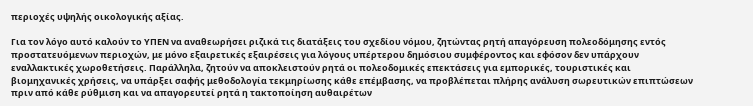περιοχές υψηλής οικολογικής αξίας.

Για τον λόγο αυτό καλούν το ΥΠΕΝ να αναθεωρήσει ριζικά τις διατάξεις του σχεδίου νόμου, ζητώντας ρητή απαγόρευση πολεοδόμησης εντός προστατευόμενων περιοχών, με μόνο εξαιρετικές εξαιρέσεις για λόγους υπέρτερου δημόσιου συμφέροντος και εφόσον δεν υπάρχουν εναλλακτικές χωροθετήσεις. Παράλληλα, ζητούν να αποκλειστούν ρητά οι πολεοδομικές επεκτάσεις για εμπορικές, τουριστικές και βιομηχανικές χρήσεις, να υπάρξει σαφής μεθοδολογία τεκμηρίωσης κάθε επέμβασης, να προβλέπεται πλήρης ανάλυση σωρευτικών επιπτώσεων πριν από κάθε ρύθμιση και να απαγορευτεί ρητά η τακτοποίηση αυθαιρέτων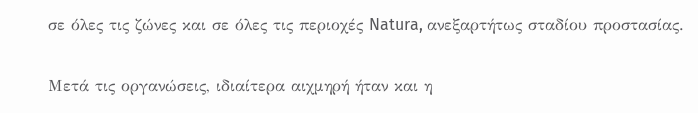σε όλες τις ζώνες και σε όλες τις περιοχές Natura, ανεξαρτήτως σταδίου προστασίας.

Μετά τις οργανώσεις, ιδιαίτερα αιχμηρή ήταν και η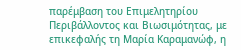παρέμβαση του Επιμελητηρίου Περιβάλλοντος και Βιωσιμότητας, με επικεφαλής τη Μαρία Καραμανώφ, η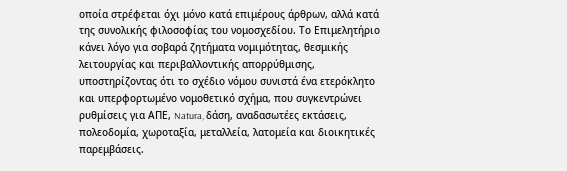οποία στρέφεται όχι μόνο κατά επιμέρους άρθρων, αλλά κατά της συνολικής φιλοσοφίας του νομοσχεδίου. Το Επιμελητήριο κάνει λόγο για σοβαρά ζητήματα νομιμότητας, θεσμικής λειτουργίας και περιβαλλοντικής απορρύθμισης, υποστηρίζοντας ότι το σχέδιο νόμου συνιστά ένα ετερόκλητο και υπερφορτωμένο νομοθετικό σχήμα, που συγκεντρώνει ρυθμίσεις για ΑΠΕ, Natura, δάση, αναδασωτέες εκτάσεις, πολεοδομία, χωροταξία, μεταλλεία, λατομεία και διοικητικές παρεμβάσεις.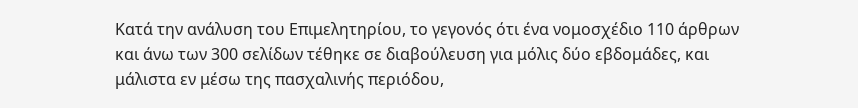Κατά την ανάλυση του Επιμελητηρίου, το γεγονός ότι ένα νομοσχέδιο 110 άρθρων και άνω των 300 σελίδων τέθηκε σε διαβούλευση για μόλις δύο εβδομάδες, και μάλιστα εν μέσω της πασχαλινής περιόδου,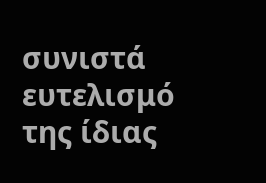συνιστά ευτελισμό της ίδιας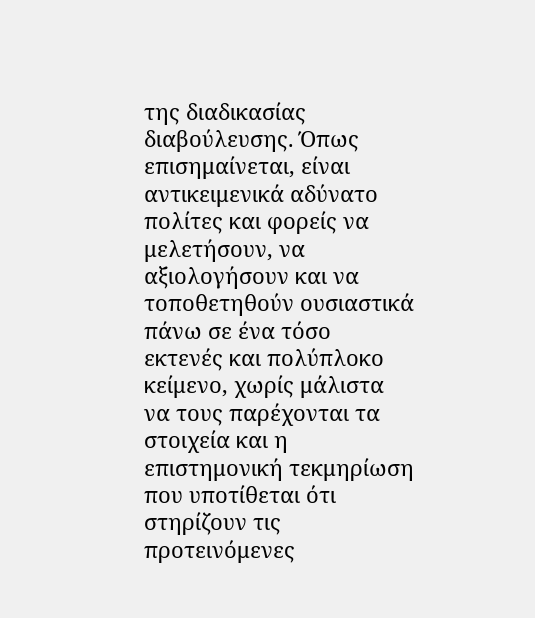της διαδικασίας διαβούλευσης. Όπως επισημαίνεται, είναι αντικειμενικά αδύνατο πολίτες και φορείς να μελετήσουν, να αξιολογήσουν και να τοποθετηθούν ουσιαστικά πάνω σε ένα τόσο εκτενές και πολύπλοκο κείμενο, χωρίς μάλιστα να τους παρέχονται τα στοιχεία και η επιστημονική τεκμηρίωση που υποτίθεται ότι στηρίζουν τις προτεινόμενες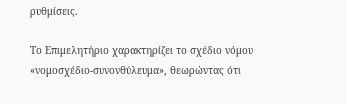ρυθμίσεις.

Το Επιμελητήριο χαρακτηρίζει το σχέδιο νόμου «νομοσχέδιο-συνονθύλευμα», θεωρώντας ότι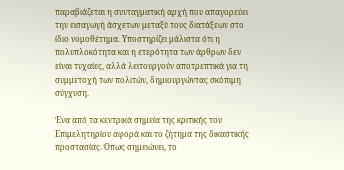παραβιάζεται η συνταγματική αρχή που απαγορεύει την εισαγωγή άσχετων μεταξύ τους διατάξεων στο ίδιο νομοθέτημα. Υποστηρίζει μάλιστα ότι η πολυπλοκότητα και η ετερότητα των άρθρων δεν είναι τυχαίες, αλλά λειτουργούν αποτρεπτικά για τη συμμετοχή των πολιτών, δημιουργώντας σκόπιμη σύγχυση.

Ένα από τα κεντρικά σημεία της κριτικής του Επιμελητηρίου αφορά και το ζήτημα της δικαστικής προστασίας. Όπως σημειώνει, το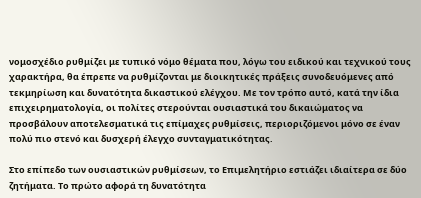νομοσχέδιο ρυθμίζει με τυπικό νόμο θέματα που, λόγω του ειδικού και τεχνικού τους χαρακτήρα, θα έπρεπε να ρυθμίζονται με διοικητικές πράξεις συνοδευόμενες από τεκμηρίωση και δυνατότητα δικαστικού ελέγχου. Με τον τρόπο αυτό, κατά την ίδια επιχειρηματολογία, οι πολίτες στερούνται ουσιαστικά του δικαιώματος να προσβάλουν αποτελεσματικά τις επίμαχες ρυθμίσεις, περιοριζόμενοι μόνο σε έναν πολύ πιο στενό και δυσχερή έλεγχο συνταγματικότητας.

Στο επίπεδο των ουσιαστικών ρυθμίσεων, το Επιμελητήριο εστιάζει ιδιαίτερα σε δύο ζητήματα. Το πρώτο αφορά τη δυνατότητα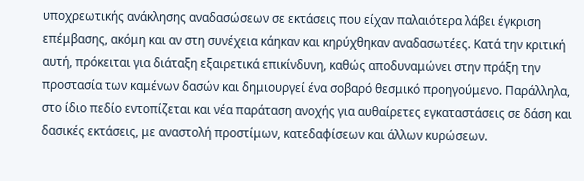υποχρεωτικής ανάκλησης αναδασώσεων σε εκτάσεις που είχαν παλαιότερα λάβει έγκριση επέμβασης, ακόμη και αν στη συνέχεια κάηκαν και κηρύχθηκαν αναδασωτέες. Κατά την κριτική αυτή, πρόκειται για διάταξη εξαιρετικά επικίνδυνη, καθώς αποδυναμώνει στην πράξη την προστασία των καμένων δασών και δημιουργεί ένα σοβαρό θεσμικό προηγούμενο. Παράλληλα, στο ίδιο πεδίο εντοπίζεται και νέα παράταση ανοχής για αυθαίρετες εγκαταστάσεις σε δάση και δασικές εκτάσεις, με αναστολή προστίμων, κατεδαφίσεων και άλλων κυρώσεων.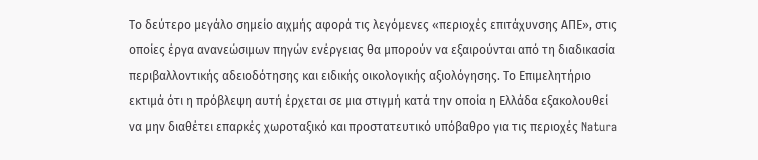Το δεύτερο μεγάλο σημείο αιχμής αφορά τις λεγόμενες «περιοχές επιτάχυνσης ΑΠΕ», στις οποίες έργα ανανεώσιμων πηγών ενέργειας θα μπορούν να εξαιρούνται από τη διαδικασία περιβαλλοντικής αδειοδότησης και ειδικής οικολογικής αξιολόγησης. Το Επιμελητήριο εκτιμά ότι η πρόβλεψη αυτή έρχεται σε μια στιγμή κατά την οποία η Ελλάδα εξακολουθεί να μην διαθέτει επαρκές χωροταξικό και προστατευτικό υπόβαθρο για τις περιοχές Natura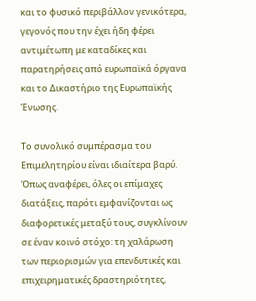και το φυσικό περιβάλλον γενικότερα, γεγονός που την έχει ήδη φέρει αντιμέτωπη με καταδίκες και παρατηρήσεις από ευρωπαϊκά όργανα και το Δικαστήριο της Ευρωπαϊκής Ένωσης.

Το συνολικό συμπέρασμα του Επιμελητηρίου είναι ιδιαίτερα βαρύ. Όπως αναφέρει, όλες οι επίμαχες διατάξεις, παρότι εμφανίζονται ως διαφορετικές μεταξύ τους, συγκλίνουν σε έναν κοινό στόχο: τη χαλάρωση των περιορισμών για επενδυτικές και επιχειρηματικές δραστηριότητες,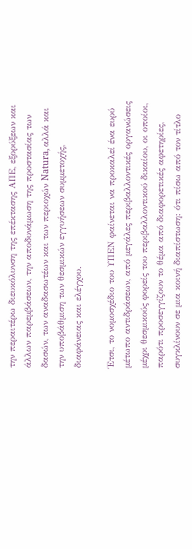την περαιτέρω διευκόλυνση της επέκτασης ΑΠΕ, εξορύξεων και άλλων παρεμβάσεων, την αποδυνάμωση της προστασίας των δασών, των αναδασωτέων και των περιοχών Natura, αλλά και την υποβάθμιση των θεσμικών εγγυήσεων συμμετοχής, διαφάνειας και ελέγχου.

Έτσι, το νομοσχέδιο του ΥΠΕΝ φαίνεται να προκαλεί ένα ευρύ μέτωπο αντιδράσεων, από μεγάλες περιβαλλοντικές οργανώσεις μέχρι θεσμικούς φορείς του περιβαλλοντικού δικαίου, οι οποίοι, παρότι προσεγγίζουν το θέμα από διαφορετικές αφετηρίες, συγκλίνουν σε μια κοινή διαπίστωση: ότι πίσω από τον τίτλο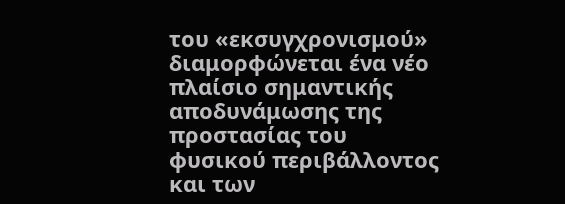του «εκσυγχρονισμού» διαμορφώνεται ένα νέο πλαίσιο σημαντικής αποδυνάμωσης της προστασίας του φυσικού περιβάλλοντος και των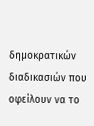δημοκρατικών διαδικασιών που οφείλουν να το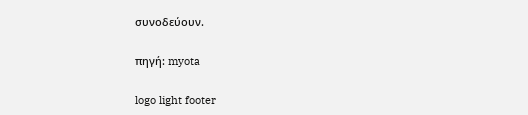συνοδεύουν.

πηγή: myota

logo light footer